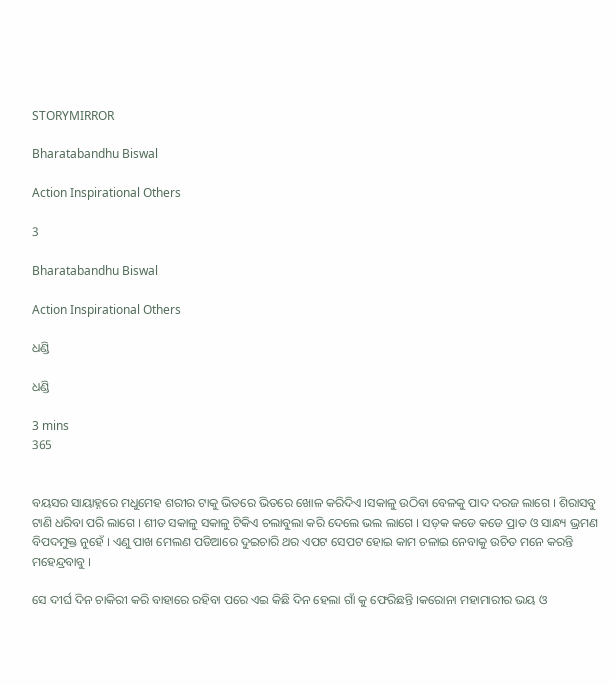STORYMIRROR

Bharatabandhu Biswal

Action Inspirational Others

3

Bharatabandhu Biswal

Action Inspirational Others

ଧଣ୍ଡି

ଧଣ୍ଡି

3 mins
365


ବୟସର ସାୟାହ୍ନରେ ମଧୁମେହ ଶରୀର ଟାକୁ ଭିତରେ ଭିତରେ ଖୋଳ କରିଦିଏ ।ସକାଳୁ ଉଠିବା ବେଳକୁ ପାଦ ଦରଜ ଲାଗେ । ଶିରାସବୁ ଟାଣି ଧରିବା ପରି ଲାଗେ । ଶୀତ ସକାଳୁ ସକାଳୁ ଟିକିଏ ଚଲାବୁଲା କରି ଦେଲେ ଭଲ ଲାଗେ । ସଡ଼କ କଡେ କଡେ ପ୍ରାତ ଓ ସାନ୍ଧ୍ୟ ଭ୍ରମଣ ବିପଦମୁକ୍ତ ନୁହେଁ । ଏଣୁ ପାଖ ମେଲଣ ପଡିଆରେ ଦୁଇଚାରି ଥର ଏପଟ ସେପଟ ହୋଇ କାମ ଚଳାଇ ନେବାକୁ ଉଚିତ ମନେ କରନ୍ତି ମହେନ୍ଦ୍ରବାବୁ ।

ସେ ଦୀର୍ଘ ଦିନ ଚାକିରୀ କରି ବାହାରେ ରହିବା ପରେ ଏଇ କିଛି ଦିନ ହେଲା ଗାଁ କୁ ଫେରିଛନ୍ତି ।କରୋନା ମହାମାରୀର ଭୟ ଓ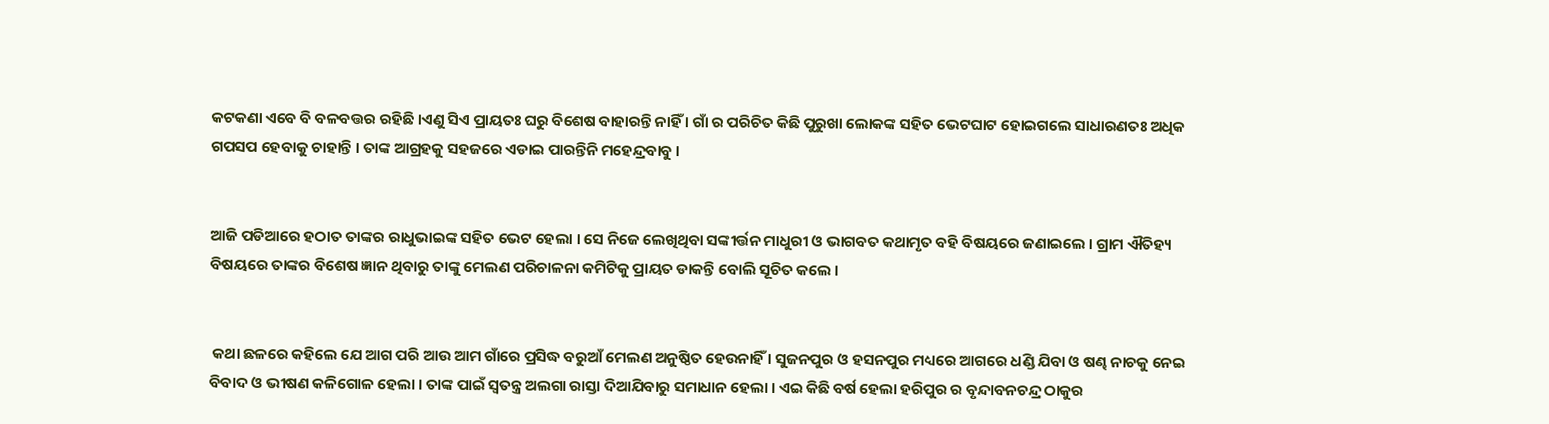କଟକଣା ଏବେ ବି ବଳବତ୍ତର ରହିଛି ।ଏଣୁ ସିଏ ପ୍ରାୟତଃ ଘରୁ ବିଶେଷ ବାହାରନ୍ତି ନାହିଁ । ଗାଁ ର ପରିଚିତ କିଛି ପୁରୁଖା ଲୋକଙ୍କ ସହିତ ଭେଟଘାଟ ହୋଇଗଲେ ସାଧାରଣତଃ ଅଧିକ ଗପସପ ହେବାକୁ ଚାହାନ୍ତି । ତାଙ୍କ ଆଗ୍ରହକୁ ସହଜରେ ଏଡାଇ ପାରନ୍ତିନି ମହେନ୍ଦ୍ରବାବୁ ।


ଆଜି ପଡିଆରେ ହଠାତ ତାଙ୍କର ରାଧୁଭାଇଙ୍କ ସହିତ ଭେଟ ହେଲା । ସେ ନିଜେ ଲେଖିଥିବା ସଙ୍କୀର୍ତ୍ତନ ମାଧୁରୀ ଓ ଭାଗବତ କଥାମୃତ ବହି ବିଷୟରେ ଜଣାଇଲେ । ଗ୍ରାମ ଐତିହ୍ୟ ବିଷୟରେ ତାଙ୍କର ବିଶେଷ ଜ୍ଞାନ ଥିବାରୁ ତାଙ୍କୁ ମେଲଣ ପରିଚାଳନା କମିଟିକୁ ପ୍ରାୟତ ଡାକନ୍ତି ବୋଲି ସୂଚିତ କଲେ ।


 କଥା ଛଳରେ କହିଲେ ଯେ ଆଗ ପରି ଆଉ ଆମ ଗାଁରେ ପ୍ରସିଦ୍ଧ ବରୁଆଁ ମେଲଣ ଅନୁଷ୍ଠିତ ହେଉନାହିଁ । ସୁଜନପୁର ଓ ହସନପୁର ମଧ୍ୟରେ ଆଗରେ ଧଣ୍ଡି ଯିବା ଓ ଷଣ୍ଢ ନାଚକୁ ନେଇ ବିବାଦ ଓ ଭୀଷଣ କଳିଗୋଳ ହେଲା । ତାଙ୍କ ପାଇଁ ସ୍ୱତନ୍ତ୍ର ଅଲଗା ରାସ୍ତା ଦିଆଯିବାରୁ ସମାଧାନ ହେଲା । ଏଇ କିଛି ବର୍ଷ ହେଲା ହରିପୁର ର ବୃନ୍ଦାବନଚନ୍ଦ୍ର ଠାକୁର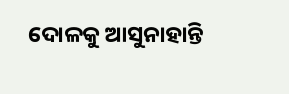ଦୋଳକୁ ଆସୁନାହାନ୍ତି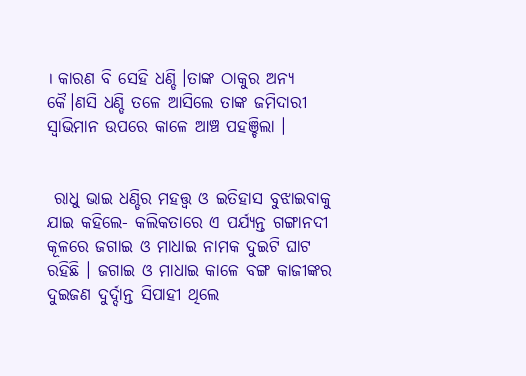। କାରଣ ବି ସେହି ଧଣ୍ଡି ।ତାଙ୍କ ଠାକୁର ଅନ୍ୟ କୈ।ଣସି ଧଣ୍ଡି ତଳେ ଆସିଲେ ତାଙ୍କ ଜମିଦାରୀ ସ୍ୱାଭିମାନ ଉପରେ କାଳେ ଆଞ୍ଚ ପହଞ୍ଚିଲା ।


 ରାଧୁ ଭାଇ ଧଣ୍ଡିର ମହତ୍ତ୍ଵ ଓ ଇତିହାସ ବୁଝାଇବାକୁ ଯାଇ କହିଲେ- କଲିକତାରେ ଏ ପର୍ଯ୍ୟନ୍ତ ଗଙ୍ଗାନଦୀ କୂଳରେ ଜଗାଇ ଓ ମାଧାଇ ନାମକ ଦୁଇଟି ଘାଟ ରହିଛି । ଜଗାଇ ଓ ମାଧାଇ କାଳେ ବଙ୍ଗ କାଜୀଙ୍କର ଦୁଇଜଣ ଦୁର୍ଦ୍ଦାନ୍ତ ସିପାହୀ ଥିଲେ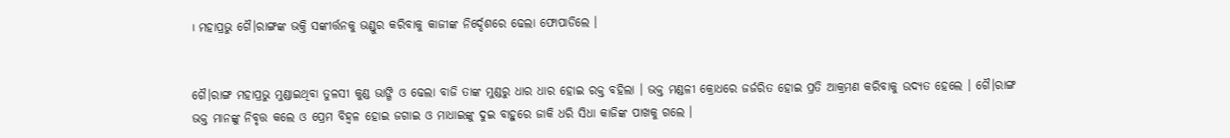। ମହାପ୍ରଭୁ ଗୈ।ରାଙ୍ଗଙ୍କ ଭକ୍ତି ସଙ୍କୀର୍ତ୍ତନକୁ ଭଣ୍ଡୁର କରିବାକୁ କାଜୀଙ୍କ ନିର୍ଦ୍ଦେଶରେ ଢେଲା ଫୋପାଡିଲେ ।


ଗୈ।ରାଙ୍ଗ ମହାପ୍ରଭୁ ମୁଣ୍ଡାଇଥିବା ତୁଳସୀ କୁଣ୍ଡ ଭାଙ୍ଗି ଓ ଢେଲା ବାଜି ତାଙ୍କ ମୁଣ୍ଡରୁ ଧାର ଧାର ହୋଇ ରକ୍ତ ବହିଲା । ଭକ୍ତ ମଣ୍ଡଳୀ କ୍ରୋଧରେ ଜର୍ଜରିତ ହୋଇ ପ୍ରତି ଆକ୍ରମଣ କରିବାକୁ ଉଦ୍ୟତ ହେଲେ । ଗୈ।ରାଙ୍ଗ ଭକ୍ତ ମାନଙ୍କୁ ନିବୃତ୍ତ କଲେ ଓ ପ୍ରେମ ବିହ୍ୱଳ ହୋଇ ଜଗାଇ ଓ ମାଧାଇଙ୍କୁ ଦୁଇ ବାହୁରେ ଜାକି ଧରି ସିଧା କାଜିଙ୍କ ପାଖକୁ ଗଲେ ।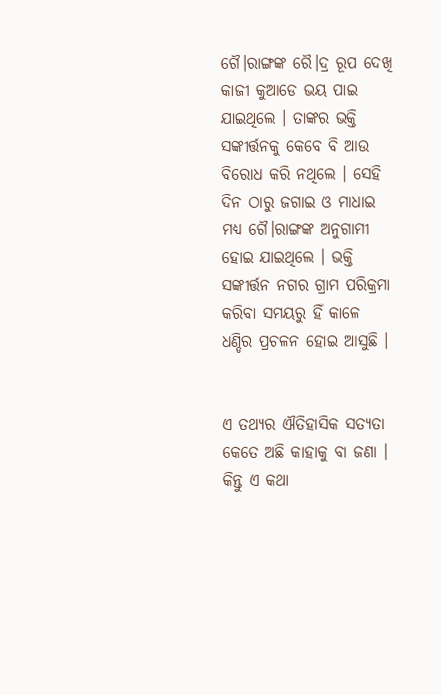ଗୈ।ରାଙ୍ଗଙ୍କ ରୈ।ଦ୍ର ରୂପ ଦେଖି କାଜୀ କୁଆଡେ ଭୟ ପାଇ ଯାଇଥିଲେ । ତାଙ୍କର ଭକ୍ତି ସଙ୍କୀର୍ତ୍ତନକୁ କେବେ ବି ଆଉ ବିରୋଧ କରି ନଥିଲେ । ସେହି ଦିନ ଠାରୁ ଜଗାଇ ଓ ମାଧାଇ ମଧ୍ୟ ଗୈ।ରାଙ୍ଗଙ୍କ ଅନୁଗାମୀ ହୋଇ ଯାଇଥିଲେ । ଭକ୍ତି ସଙ୍କୀର୍ତ୍ତନ ନଗର ଗ୍ରାମ ପରିକ୍ରମା କରିବା ସମୟରୁ ହିଁ କାଳେ ଧଣ୍ଡିର ପ୍ରଚଳନ ହୋଇ ଆସୁଛି ।


ଏ ତଥ୍ୟର ଐତିହାସିକ ସତ୍ୟତା କେତେ ଅଛି କାହାକୁ ବା ଜଣା । କିନ୍ତୁ ଏ କଥା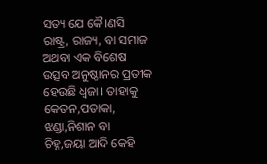ସତ୍ୟ ଯେ କୈ।ଣସି ରାଷ୍ଟ୍ର, ରାଜ୍ୟ, ବା ସମାଜ ଅଥବା ଏକ ବିଶେଷ ଉତ୍ସବ ଅନୁଷ୍ଠାନର ପ୍ରତୀକ ହେଉଛି ଧ୍ୱଜା। ତାହାକୁ କେତନ,ପତାକା, ଝଣ୍ଡା,ନିଶାନ ବା ଚିହ୍ନ,ଜୟା ଆଦି କେହି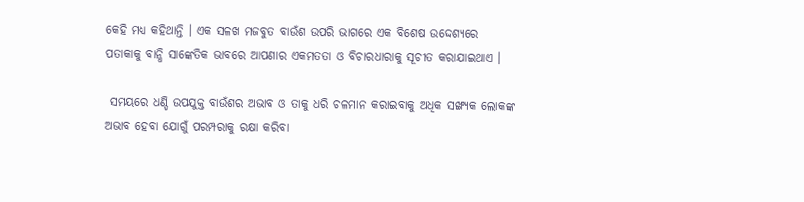କେହି ମଧ୍ୟ କହିଥାନ୍ତି । ଏକ ସଳଖ ମଜବୁତ ବାଉଁଶ ଉପରି ଭାଗରେ ଏକ ବିଶେଷ ଉଦ୍ଦେଶ୍ୟରେ ପତାକାକୁ ବାନ୍ଧି ସାଙ୍କେତିକ ଭାବରେ ଆପଣାର ଏକମତତା ଓ ବିଚାରଧାରାକୁ ସୂଚୀତ କରାଯାଇଥାଏ ।

 ସମୟରେ ଧଣ୍ଡି ଉପଯୁକ୍ତ ବାଉଁଶର ଅଭାବ ଓ ତାକୁ ଧରି ଚଳମାନ କରାଇବାକୁ ଅଧିକ ସଙ୍ଖ୍ୟକ ଲୋକଙ୍କ ଅଭାବ ହେବା ଯୋଗୁଁ ପରମ୍ପରାକୁ ରକ୍ଷା କରିବା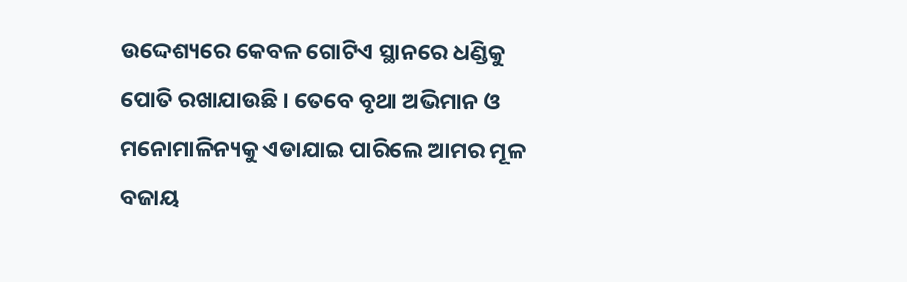ଉଦ୍ଦେଶ୍ୟରେ କେବଳ ଗୋଟିଏ ସ୍ଥାନରେ ଧଣ୍ଡିକୁ ପୋତି ରଖାଯାଉଛି । ତେବେ ବୃଥା ଅଭିମାନ ଓ ମନୋମାଳିନ୍ୟକୁ ଏଡାଯାଇ ପାରିଲେ ଆମର ମୂଳ ବଜାୟ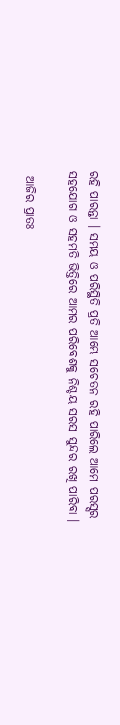ରହି ପାରନ୍ତା । ସମୟ ଓ ପରିସ୍ଥିତି ପ୍ରତି ଆମ୍ଭେ ସଚେତନ ରହି ପାରିଲେ ଆମେ ପରସ୍ସର ସହଯୋଗ ଓ ସହମତି ଭିତ୍ତିରେ ଆମର ପରିବେଶକୁ ନିଶ୍ଚୟ ସରସ ସୁନ୍ଦର ରଖି ପାରିବା ।

 ଆଜିର ପ୍ରାତଃ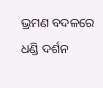ଭ୍ରମଣ ବଦଳରେ ଧଣ୍ଡି ଦର୍ଶନ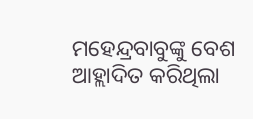ମହେନ୍ଦ୍ରବାବୁଙ୍କୁ ବେଶ ଆହ୍ଲାଦିତ କରିଥିଲା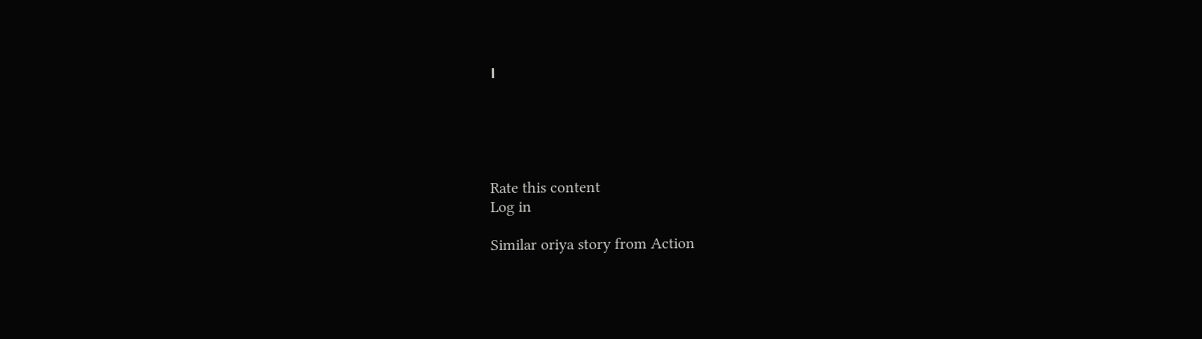।





Rate this content
Log in

Similar oriya story from Action